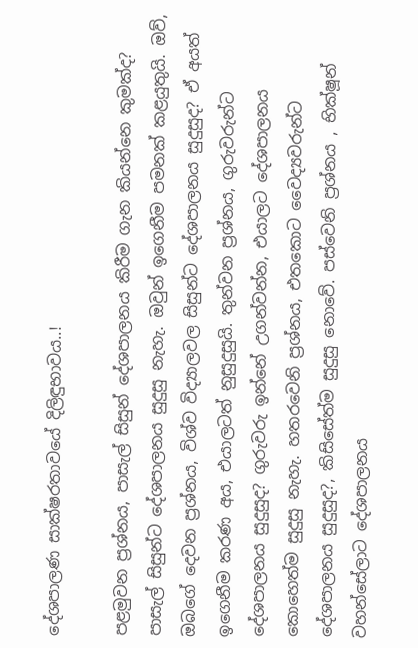දේශපාලණ සාක්ෂරතාවයේ දිලිඳුභාවය..!

පළමුවන ප්‍රශ්නය, පාසැල් සිසුන් දේශපාලනය කිරීම ගැන කියන්නෙ කුමක්ද? පාසැල් සිසුන්ට දේශපාලනය සුදුසු නැහැ. ඔවුන් ඉගෙනීම පමනක් කළයුතුයි. ඔව්, ඔබගේ දෙවන ප්‍රශ්නය, විශ්ව විද්‍යාලවල සිසුන්ට දේශපාලනය සුදුසුද? ඒ අයත් ඉගෙනීම කරණ අය, එයාලටත් නුසුදුසුයි. තුන්වන ප්‍රශ්නය, ගුරුවරුන්ට දේශපාලනය සුදුසුද? ගුරුවරු ඉන්නේ උගන්වන්න, එයාලට දේශපාලනය කොහෙත්ම සුදුසු නැහැ. හතරවෙනි ප්‍රශ්නය, එතකොට වෛද්‍යවරුන්ට දේශපාලනය සුදුසුද?, කිසිසේත්ම සුදුසු නොවේ. පස්වෙනි ප්‍රශ්නය , භික්ෂූන් වහන්සේලාට දේශපාලනය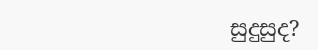සුදුසුද?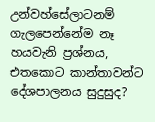උන්වහ්සේලාටනම් ගැලපෙන්නේම නෑ හයවැනි ප්‍රශ්නය, එතකොට කාන්තාවන්ට දේශපාලනය සුදුසුද?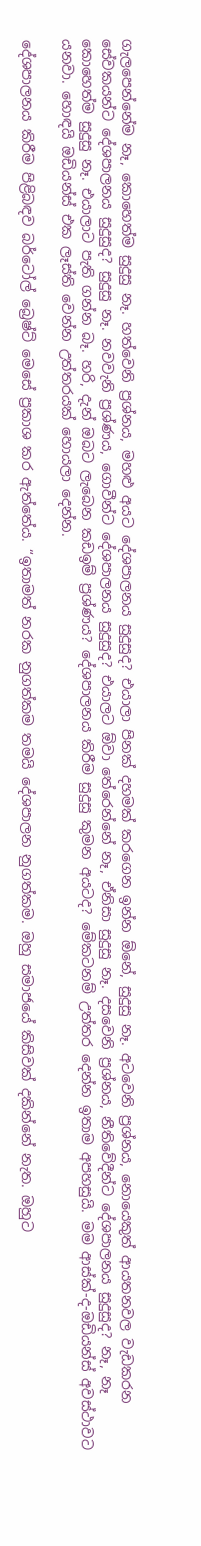ගැලපෙන්නේම නෑ, කොහෙත්ම සුදුසු නෑ. හත්වෙනි ප්‍රශ්නය, මහළු අයට දේශපාලනය සුදුසුද? එයාලා පිනක් දහමක් කරගෙන ඉන්න ඕනේ, සුදුසු නෑ. අටවෙනි ප්‍රශ්නය, නොයෙකුත් ආයතනවල වැඩකරන සේවකයන්ට දේශපාලනය සුදුසුද? සුදුසු නෑ. නවවැනි ප්‍රශ්ණය, ගොවීන්ට දේශපාලනය සුදුසුද? එයාලට ඕවා තේරෙන්නේ නෑ, ඒනිසා සුදුසු නෑ. දසවෙනි ප්‍රශ්නය, නීතිවේදීන්ට දේශපාලනය සුදුසුද? නෑ, නෑ කොහෙත්ම සුදුසු නෑ. එයාලාට පැති ගන්න බෑ. හරි, දැන් ඔබට ලැබෙන කඩඉම් ප්‍රශ්ණය? දේශපාලනය කිරීම සුදුසු කුමන අයටද? මේකටනම් උත්තර දෙන්න ඉතාම අපහසුයි. මම ආස්ක්-ද-ඔඩියන්ස් අවස්ථාවට යනවා. හොඳයි ඔඩියන්ස් එක ලෑස්ති වෙන්න උත්තරයක් හොයලා දෙන්න.

දේශපාලනය කිරීම පිළිබඳව බර්ටෝල් බ්‍රෙෂ්ට් මෙසේ ප්‍රකාශ කර ඇත්තේය. “ඉතාමත් නරක නුගත්කම තමයි දේශපාලන නුගත්කම. ඔහු සමාජයේ කිසිවක් දකින්නේ නැත. ඔහුට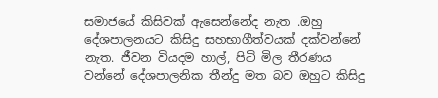සමාජයේ කිසිවක් ඇසෙන්නේද නැත .ඔහු දේශපාලනයට කිසිදු සහභාගීත්වයක් දක්වන්නේ නැත. ජීවන වියදම හාල්, පිටි මිල තීරණය වන්නේ දේශපාලනික තීන්දු මත බව ඔහුට කිසිදු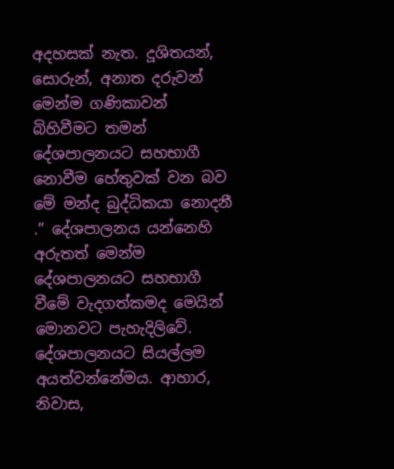අදහසක් නැත. දූශිතයන්, සොරුන්, අනාත දරුවන් මෙන්ම ගණිකාවන් බිහිවීමට තමන් දේශපාලනයට සහභාගී නොවීම හේතුවක් වන බව මේ මන්ද බුද්ධිකයා නොදනී .” දේශපාලනය යන්නෙහි අරුතත් මෙන්ම දේශපාලනයට සහභාගී වීමේ වැදගත්කමද මෙයින් මොනවට පැහැදිලිවේ. දේශපාලනයට සියල්ලම අයත්වන්නේමය. ආහාර, නිවාස,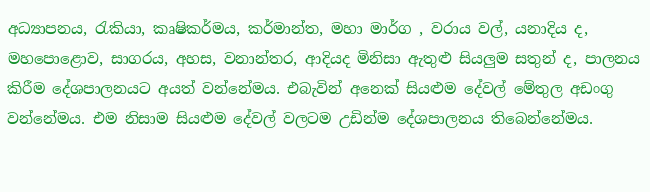අධ්‍යාපනය, රැකියා, කෘෂිකර්මය, කර්මාන්ත, මහා මාර්ග , වරාය වල්, යනාදිය ද, මහපොළොව, සාගරය, අහස, වනාන්තර, ආදියද මිනිසා ඇතුළු සියලුම සතුන් ද, පාලනය කිරීම දේශපාලනයට අයත් වන්නේමය. එබැවින් අනෙක් සියළුම දේවල් මේතුල අඩංගු වන්නේමය. එම නිසාම සියළුම දේවල් වලටම උඩින්ම දේශපාලනය තිබෙන්නේමය.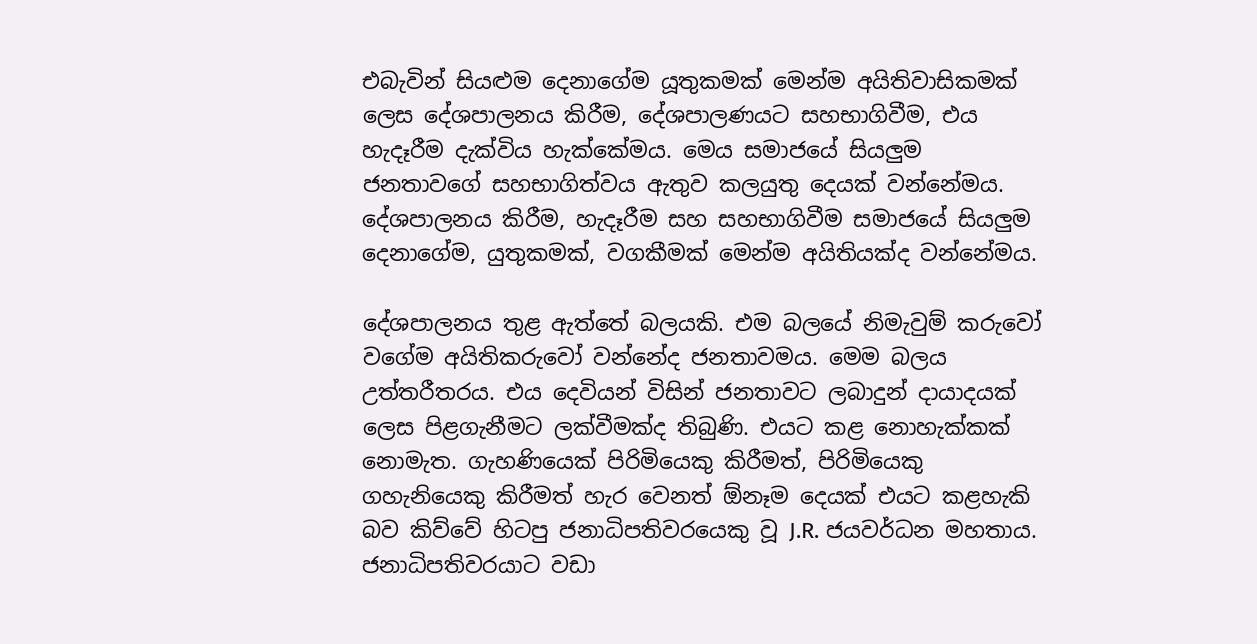එබැවින් සියළුම දෙනාගේම යූතුකමක් මෙන්ම අයිතිවාසිකමක් ලෙස දේශපාලනය කිරීම, දේශපාලණයට සහභාගිවීම, එය හැදෑරීම දැක්විය හැක්කේමය. මෙය සමාජයේ සියලුම ජනතාවගේ සහභාගිත්වය ඇතුව කලයුතු දෙයක් වන්නේමය. දේශපාලනය කිරීම, හැදෑරීම සහ සහභාගිවීම සමාජයේ සියලුම දෙනාගේම, යුතුකමක්, වගකීමක් මෙන්ම අයිතියක්ද වන්නේමය.

දේශපාලනය තුළ ඇත්තේ බලයකි. එම බලයේ නිමැවුම් කරුවෝ වගේම අයිතිකරුවෝ වන්නේද ජනතාවමය. මෙම බලය උත්තරීතරය. එය දෙවියන් විසින් ජනතාවට ලබාදුන් දායාදයක් ලෙස පිළගැනීමට ලක්වීමක්ද තිබුණි. එයට කළ නොහැක්කක් නොමැත. ගැහණියෙක් පිරිමියෙකු කිරීමත්, පිරිමියෙකු ගහැනියෙකු කිරීමත් හැර වෙනත් ඕනෑම දෙයක් එයට කළහැකි බව කිව්වේ හිටපු ජනාධිපතිවරයෙකු වූ J.R. ජයවර්ධන මහතාය. ජනාධිපතිවරයාට වඩා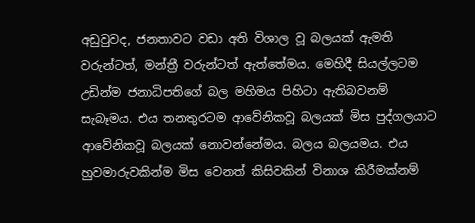අඩුවුවද, ජනතාවට වඩා අති විශාල වූ බලයක් ඇමති වරුන්ටත්, මන්ත්‍රී වරුන්ටත් ඇත්තේමය. මෙහිදී සියල්ලටම උඩින්ම ජනාධිපතිගේ බල මහිමය පිහිටා ඇතිබවනම් සැබෑමය. එය තනතුරටම ආවේනිකවූ බලයක් මිස පුද්ගලයාට ආවේනිකවූ බලයක් නොවන්නේමය. බලය බලයමය. එය හුවමාරුවකින්ම මිස වෙනත් කිසිවකින් විනාශ කිරීමක්නම්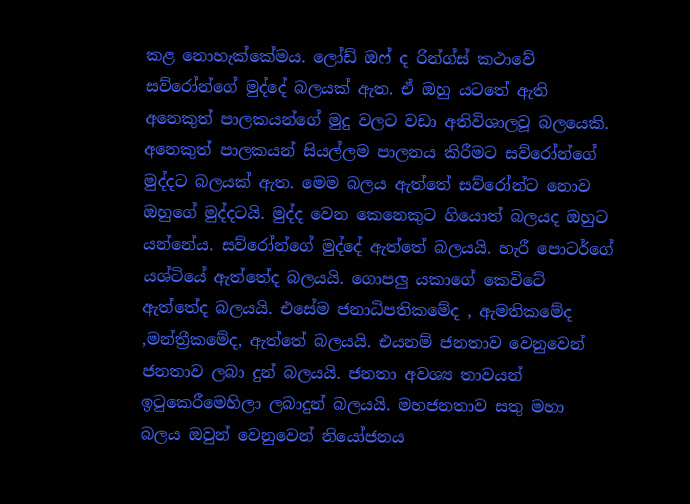කළ නොහැක්කේමය. ලෝඩ් ඔෆ් ද රින්ග්ස් කථාවේ සව්රෝන්ගේ මුද්දේ බලයක් ඇත. ඒ ඔහු යටතේ ඇති අනෙකුත් පාලකයන්ගේ මුදු වලට වඩා අතිවිශාලවූ බලයෙකි. අනෙකුත් පාලකයන් සියල්ලම පාලනය කිරීමට සව්රෝන්ගේ මුද්දට බලයක් ඇත. මෙම බලය ඇත්තේ සව්රෝන්ට නොව ඔහුගේ මුද්දටයි. මුද්ද වෙන කෙනෙකුට ගියොත් බලයද ඔහුට යන්නේය. සව්රෝන්ගේ මුද්දේ ඇත්තේ බලයයි. හැරී පොටර්ගේ යශ්ටියේ ඇත්තේද බලයයි. ගොපලු යකාගේ කෙවිටේ ඇත්තේද බලයයි. එසේම ජනාධිපතිකමේද , ඇමතිකමේද ,මන්ත්‍රීකමේද, ඇත්තේ බලයයි. එයනම් ජනතාව වෙනුවෙන් ජනතාව ලබා දුන් බලයයි. ජනතා අවශ්‍ය තාවයන් ඉටුකෙරීමෙහිලා ලබාදුන් බලයයි. මහජනතාව සතු මහා බලය ඔවුන් වෙනුවෙන් නියෝජනය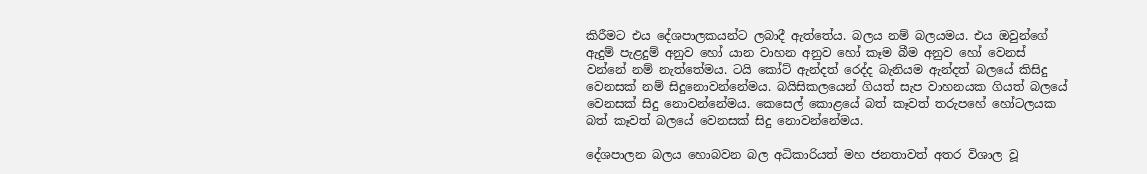කිරීමට එය දේශපාලකයන්ට ලබාදී ඇත්තේය. බලය නම් බලයමය. එය ඔවුන්ගේ ඇදුම් පැළදුම් අනුව හෝ යාන වාහන අනුව හෝ කෑම බීම අනුව හෝ වෙනස් වන්නේ නම් නැත්තේමය. ටයි කෝට් ඇන්දත් රෙද්ද බැනියම ඇන්දත් බලයේ කිසිදු වෙනසක් නම් සිදුනොවන්නේමය. බයිසිකලයෙන් ගියත් සැප වාහනයක ගියත් බලයේ වෙනසක් සිදු නොවන්නේමය. කෙසෙල් කොළයේ බත් කෑවත් තරුපහේ හෝටලයක බත් කෑවත් බලයේ වෙනසක් සිදු නොවන්නේමය.

දේශපාලන බලය හොබවන බල අධිකාරියත් මහ ජනතාවත් අතර විශාල වූ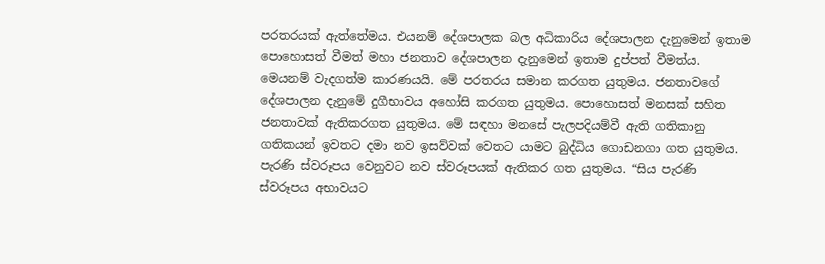පරතරයක් ඇත්තේමය. එයනම් දේශපාලක බල අධිකාරිය දේශපාලන දැනුමෙන් ඉතාම පොහොසත් වීමත් මහා ජනතාව දේශපාලන දැනුමෙන් ඉතාම දුප්පත් වීමත්ය. මෙයනම් වැදගත්ම කාරණයයි. මේ පරතරය සමාන කරගත යුතුමය. ජනතාවගේ දේශපාලන දැනුමේ දුගීභාවය අහෝසි කරගත යුතුමය. පොහොසත් මනසක් සහිත ජනතාවක් ඇතිකරගත යුතුමය. මේ සඳහා මනසේ පැලපදියම්වී ඇති ගතිකානු ගතිකයන් ඉවතට දමා නව ඉසව්වක් වෙතට යාමට බුද්ධිය ගොඩනගා ගත යුතුමය. පැරණි ස්වරූපය වෙනුවට නව ස්වරූපයක් ඇතිකර ගත යුතුමය. “සිය පැරණි ස්වරූපය අභාවයට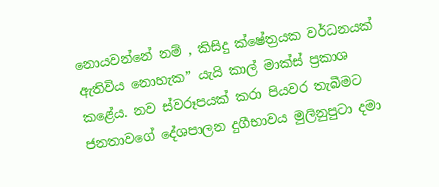නොයවන්නේ නම් , කිසිදු ක්ෂේත්‍රයක වර්ධනයක් ඇතිවිය නොහැක” යැයි කාල් මාක්ස් ප්‍රකාශ කළේය. නව ස්වරූපයක් කරා පියවර තැබීමට ජනතාවගේ දේශපාලන දුගීභාවය මුලිනුපුටා දමා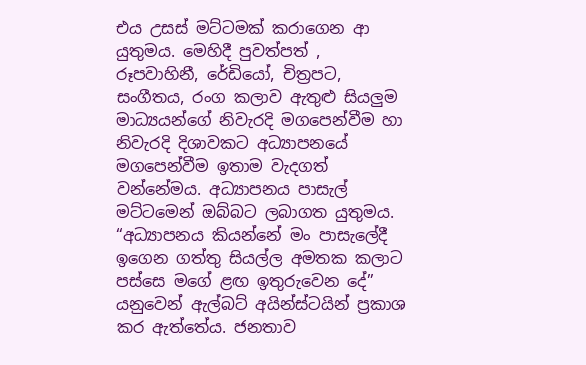එය උසස් මට්ටමක් කරාගෙන ආ යුතුමය. මෙහිදී පුවත්පත් , රූපවාහිනී, රේඩියෝ, චිත්‍රපට, සංගීතය, රංග කලාව ඇතුළු සියලුම මාධ්‍යයන්ගේ නිවැරදි මගපෙන්වීම හා නිවැරදි දිශාවකට අධ්‍යාපනයේ මගපෙන්වීම ඉතාම වැදගත් වන්නේමය. අධ්‍යාපනය පාසැල් මට්ටමෙන් ඔබ්බට ලබාගත යුතුමය. “අධ්‍යාපනය කියන්නේ මං පාසැලේදී ඉගෙන ගත්තු සියල්ල අමතක කලාට පස්සෙ මගේ ළඟ ඉතුරුවෙන දේ” යනුවෙන් ඇල්බට් අයින්ස්ටයින් ප්‍රකාශ කර ඇත්තේය. ජනතාව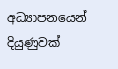අධ්‍යාපනයෙන් දියුණුවක්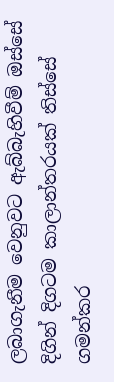ලබාගැනීම වෙනුවට ඇබ්බැහිවීම් ඔස්සේ දිගින් දිගටම කාලාන්තරයක් තිස්සේ ගමන්කර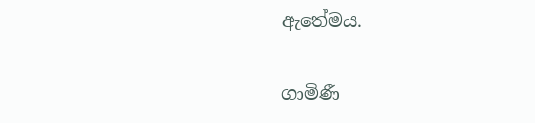ඇතේමය.

ගාමිණී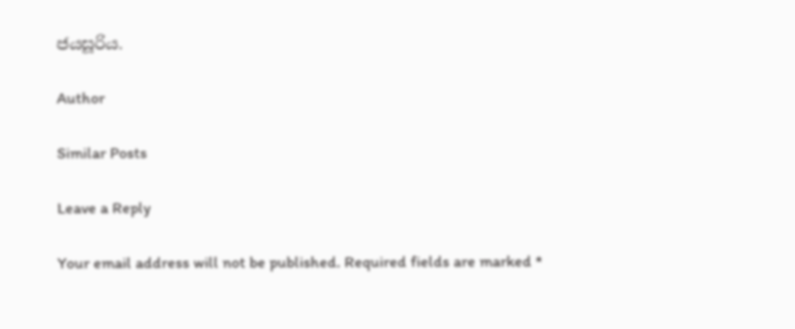ජයසූරිය.

Author

Similar Posts

Leave a Reply

Your email address will not be published. Required fields are marked *